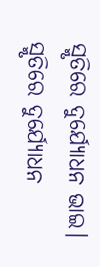ସ୍ମୃତିରେ ଦୁର୍ଯ୍ୟୋଧନ ଭାଇ।
ସ୍ମୃତିରେ ଦୁର୍ଯ୍ୟୋଧନ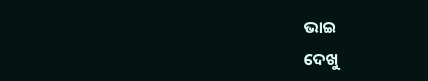ଭାଇ
ଦେଖୁ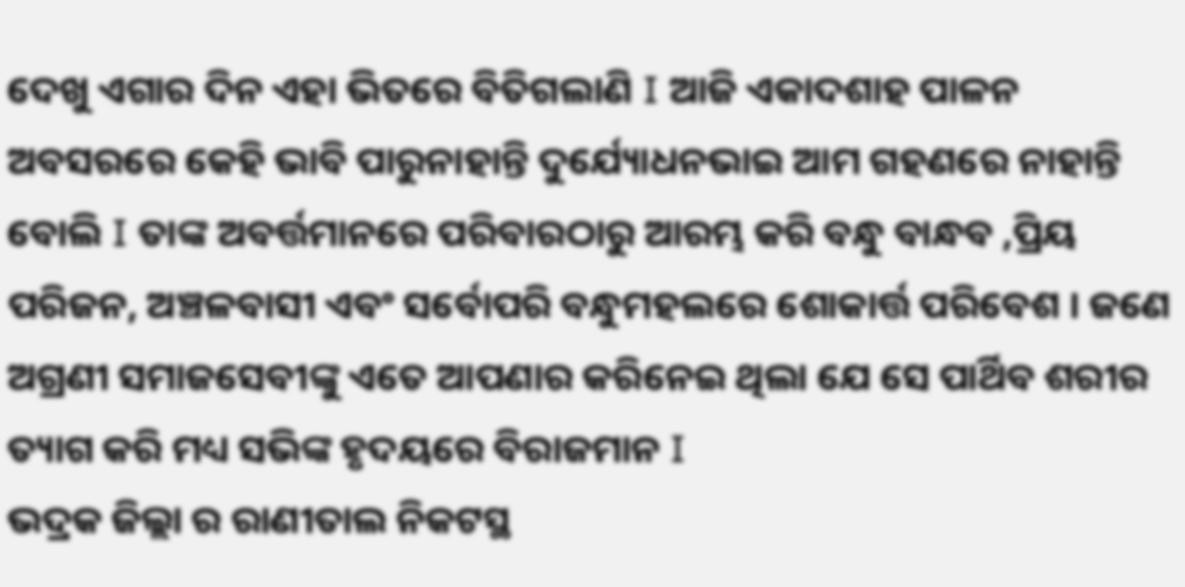ଦେଖୁ ଏଗାର ଦିନ ଏହା ଭିତରେ ବିତିଗଲାଣି I ଆଜି ଏକାଦଶାହ ପାଳନ ଅବସରରେ କେହି ଭାବି ପାରୁନାହାନ୍ତି ଦୁର୍ଯ୍ୟୋଧନଭାଇ ଆମ ଗହଣରେ ନାହାନ୍ତି ବୋଲି I ତାଙ୍କ ଅବର୍ତ୍ତମାନରେ ପରିବାରଠାରୁ ଆରମ୍ଭ କରି ବନ୍ଧୁ ବାନ୍ଧବ ,ପ୍ରିୟ ପରିଜନ, ଅଞ୍ଚଳବାସୀ ଏବଂ ସର୍ବୋପରି ବନ୍ଧୁମହଲରେ ଶୋକାର୍ତ୍ତ ପରିବେଶ । ଜଣେ ଅଗ୍ରଣୀ ସମାଜସେବୀଙ୍କୁ ଏତେ ଆପଣାର କରିନେଇ ଥିଲା ଯେ ସେ ପାର୍ଥିବ ଶରୀର ତ୍ୟାଗ କରି ମଧ୍ୟ ସଭିଙ୍କ ହୃଦୟରେ ବିରାଜମାନ I
ଭଦ୍ରକ ଜିଲ୍ଲା ର ରାଣୀତାଲ ନିକଟସ୍ଥ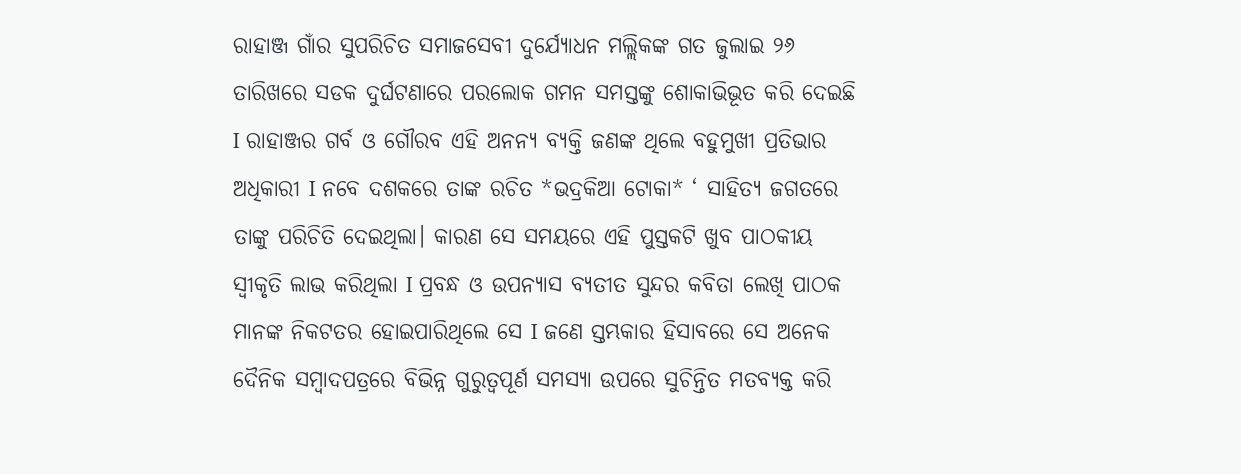ରାହାଞ୍ଜ ଗାଁର ସୁପରିଚିତ ସମାଜସେବୀ ଦୁର୍ଯ୍ୟୋଧନ ମଲ୍ଲିକଙ୍କ ଗତ ଜୁଲାଇ ୨୬ ତାରିଖରେ ସଡକ ଦୁର୍ଘଟଣାରେ ପରଲୋକ ଗମନ ସମସ୍ତଙ୍କୁ ଶୋକାଭିଭୂତ କରି ଦେଇଛି I ରାହାଞ୍ଜର ଗର୍ବ ଓ ଗୌରବ ଏହି ଅନନ୍ୟ ବ୍ୟକ୍ତି ଜଣଙ୍କ ଥିଲେ ବହୁମୁଖୀ ପ୍ରତିଭାର ଅଧିକାରୀ I ନବେ ଦଶକରେ ତାଙ୍କ ରଚିତ *ଭଦ୍ରକିଆ ଟୋକା* ‘ ସାହିତ୍ୟ ଜଗତରେ ତାଙ୍କୁ ପରିଚିତି ଦେଇଥିଲା। କାରଣ ସେ ସମୟରେ ଏହି ପୁସ୍ତକଟି ଖୁବ ପାଠକୀୟ ସ୍ୱୀକୃତି ଲାଭ କରିଥିଲା I ପ୍ରବନ୍ଧ ଓ ଉପନ୍ୟାସ ବ୍ୟତୀତ ସୁନ୍ଦର କବିତା ଲେଖି ପାଠକ ମାନଙ୍କ ନିକଟତର ହୋଇପାରିଥିଲେ ସେ I ଜଣେ ସ୍ତମ୍ଭକାର ହିସାବରେ ସେ ଅନେକ ଦୈନିକ ସମ୍ବାଦପତ୍ରରେ ବିଭିନ୍ନ ଗୁରୁତ୍ୱପୂର୍ଣ ସମସ୍ୟା ଉପରେ ସୁଚିନ୍ତିତ ମତବ୍ୟକ୍ତ କରି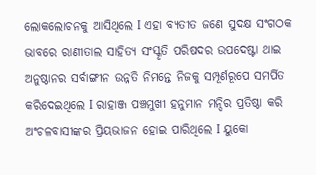ଲୋକଲୋଚନକୁ ଆସିଥିଲେ I ଏହା ବ୍ୟତୀତ ଜଣେ ସୁଦକ୍ଷ ସଂଗଠକ ଭାବରେ ରାଣୀତାଲ ସାହିତ୍ୟ ସଂସ୍କୃତି ପରିଷଦର ଉପଦେଷ୍ଟା ଥାଇ ଅନୁଷ୍ଠାନର ସର୍ବାଙ୍ଗୀନ ଉନ୍ନତି ନିମନ୍ତେ ନିଜକୁ ସମ୍ପୂର୍ଣରୂପେ ସମର୍ପିତ କରିଦେଇଥିଲେ I ରାହାଞ୍ଜ ପଞ୍ଚମୁଖୀ ହନୁମାନ ମନ୍ଦିର ପ୍ରତିଷ୍ଠା କରି ଅଂଚଳବାସୀଙ୍କର ପ୍ରିୟଭାଜନ ହୋଇ ପାରିଥିଲେ I ୟୁକୋ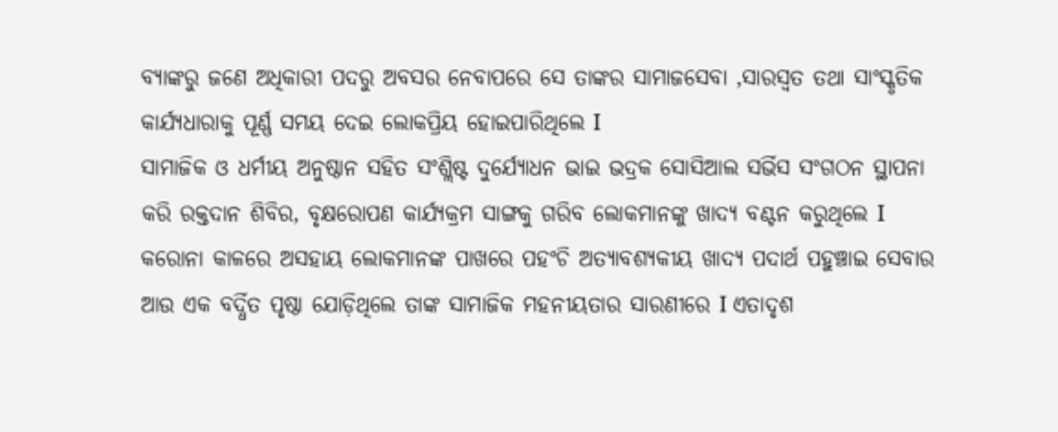ବ୍ୟାଙ୍କରୁ ଜଣେ ଅଧିକାରୀ ପଦରୁ ଅବସର ନେବାପରେ ସେ ତାଙ୍କର ସାମାଜସେବା ,ସାରସ୍ୱତ ତଥା ସାଂସ୍କୃତିକ କାର୍ଯ୍ୟଧାରାକୁ ପୂର୍ଣ୍ଣ ସମୟ ଦେଇ ଲୋକପ୍ରିୟ ହୋଇପାରିଥିଲେ I
ସାମାଜିକ ଓ ଧର୍ମୀୟ ଅନୁଷ୍ଠାନ ସହିତ ସଂଶ୍ଲିଷ୍ଟ ଦୁର୍ଯ୍ୟୋଧନ ଭାଇ ଭଦ୍ରକ ସୋସିଆଲ ସର୍ଭିସ ସଂଗଠନ ସ୍ଥାପନା କରି ରକ୍ତଦାନ ଶିବିର, ବୃକ୍ଷରୋପଣ କାର୍ଯ୍ୟକ୍ରମ ସାଙ୍ଗକୁ ଗରିବ ଲୋକମାନଙ୍କୁ ଖାଦ୍ୟ ବଣ୍ଟନ କରୁଥିଲେ I କରୋନା କାଳରେ ଅସହାୟ ଲୋକମାନଙ୍କ ପାଖରେ ପହଂଚି ଅତ୍ୟାବଶ୍ୟକୀୟ ଖାଦ୍ୟ ପଦାର୍ଥ ପହୁଞ୍ଚାଇ ସେବାର ଆଉ ଏକ ବର୍ଦ୍ଧିତ ପୃଷ୍ଠା ଯୋଡ଼ିଥିଲେ ତାଙ୍କ ସାମାଜିକ ମହନୀୟତାର ସାରଣୀରେ I ଏତାଦୃଶ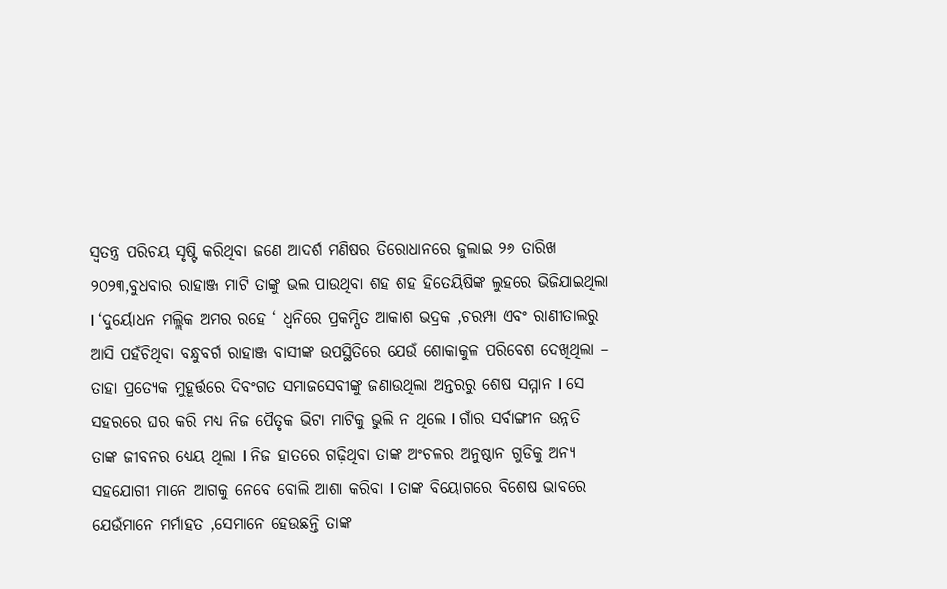ସ୍ୱତନ୍ତ୍ର ପରିଚୟ ସୃଷ୍ଟି କରିଥିବା ଜଣେ ଆଦର୍ଶ ମଣିଷର ତିରୋଧାନରେ ଜୁଲାଇ ୨୬ ତାରିଖ ୨୦୨୩,ବୁଧବାର ରାହାଞ୍ଜ ମାଟି ତାଙ୍କୁ ଭଲ ପାଉଥିବା ଶହ ଶହ ହିତେୟିଷିଙ୍କ ଲୁହରେ ଭିଜିଯାଇଥିଲା I ‘ଦୁର୍ୟୋଧନ ମଲ୍ଲିକ ଅମର ରହେ ‘ ଧ୍ୱନିରେ ପ୍ରକମ୍ପିତ ଆକାଶ ଭଦ୍ରକ ,ଚରମ୍ପା ଏବଂ ରାଣୀତାଲରୁ ଆସି ପହଁଚିଥିବା ବନ୍ଧୁବର୍ଗ ରାହାଞ୍ଜ ବାସୀଙ୍କ ଉପସ୍ଥିତିରେ ଯେଉଁ ଶୋକାକୁଳ ପରିବେଶ ଦେଖିଥିଲା – ତାହା ପ୍ରତ୍ୟେକ ମୁହୂର୍ତ୍ତରେ ଦିବଂଗତ ସମାଜସେବୀଙ୍କୁ ଜଣାଉଥିଲା ଅନ୍ତରରୁ ଶେଷ ସମ୍ମାନ I ସେ ସହରରେ ଘର କରି ମଧ୍ୟ ନିଜ ପୈତୃକ ଭିଟା ମାଟିକୁ ଭୁଲି ନ ଥିଲେ I ଗାଁର ସର୍ବାଙ୍ଗୀନ ଉନ୍ନତି ତାଙ୍କ ଜୀବନର ଧ୍ୟେୟ ଥିଲା I ନିଜ ହାତରେ ଗଢ଼ିଥିବା ତାଙ୍କ ଅଂଚଳର ଅନୁଷ୍ଠାନ ଗୁଡିକୁ ଅନ୍ୟ ସହଯୋଗୀ ମାନେ ଆଗକୁ ନେବେ ବୋଲି ଆଶା କରିବା I ତାଙ୍କ ବିୟୋଗରେ ବିଶେଷ ଭାବରେ ଯେଉଁମାନେ ମର୍ମାହତ ,ସେମାନେ ହେଉଛନ୍ତି ତାଙ୍କ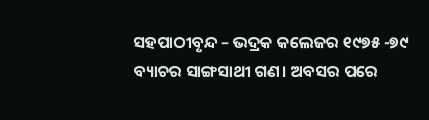ସହପାଠୀବୃନ୍ଦ – ଭଦ୍ରକ କଲେଜର ୧୯୭୫ -୭୯ ବ୍ୟାଚର ସାଙ୍ଗସାଥୀ ଗଣ। ଅବସର ପରେ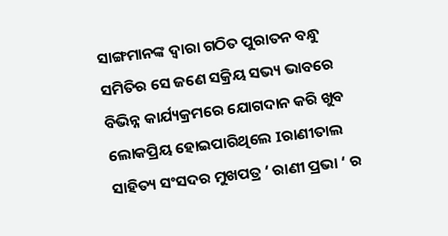ସାଙ୍ଗମାନଙ୍କ ଦ୍ୱାରା ଗଠିତ ପୁରାତନ ବନ୍ଧୁ ସମିତିର ସେ ଜଣେ ସକ୍ରିୟ ସଭ୍ୟ ଭାବରେ ବିଭିନ୍ନ କାର୍ଯ୍ୟକ୍ରମରେ ଯୋଗଦାନ କରି ଖୁବ ଲୋକପ୍ରିୟ ହୋଇପାରିଥିଲେ Iରାଣୀତାଲ ସାହିତ୍ୟ ସଂସଦର ମୁଖପତ୍ର ‘ ରାଣୀ ପ୍ରଭା ‘ ର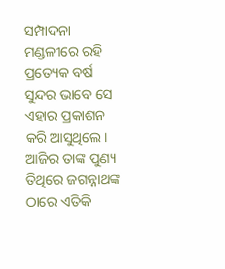ସମ୍ପାଦନା ମଣ୍ଡଳୀରେ ରହି ପ୍ରତ୍ୟେକ ବର୍ଷ ସୁନ୍ଦର ଭାବେ ସେ ଏହାର ପ୍ରକାଶନ କରି ଆସୁଥିଲେ। ଆଜିର ତାଙ୍କ ପୁଣ୍ୟ ତିଥିରେ ଜଗନ୍ନାଥଙ୍କ ଠାରେ ଏତିକି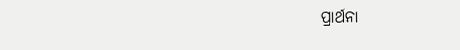ପ୍ରାର୍ଥନା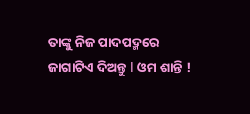ତାଙ୍କୁ ନିଜ ପାଦପଦ୍ମରେ ଜାଗାଟିଏ ଦିଅନ୍ତୁ I ଓମ ଶାନ୍ତି !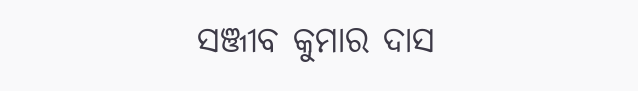ସଞ୍ଜୀବ କୁମାର ଦାସ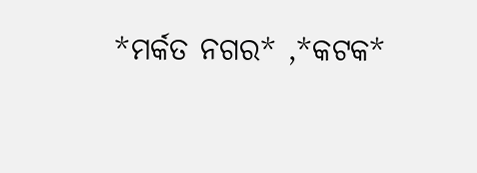*ମର୍କତ ନଗର* ,*କଟକ*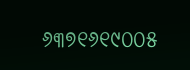୬୩୭୧୬୧୯୦୦୫